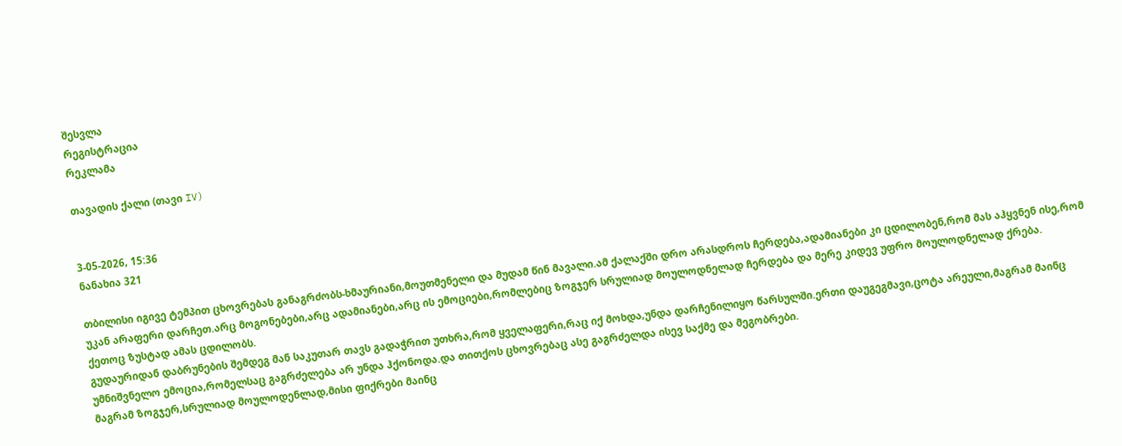შესვლა
რეგისტრაცია
რეკლამა

თავადის ქალი (თავი IV)


3-05-2026, 15:36
ნანახია 321

თბილისი იგივე ტემპით ცხოვრებას განაგრძობს-ხმაურიანი,მოუთმენელი და მუდამ წინ მავალი.ამ ქალაქში დრო არასდროს ჩერდება,ადამიანები კი ცდილობენ,რომ მას აჰყვნენ ისე,რომ უკან არაფერი დარჩეთ.არც მოგონებები,არც ადამიანები,არც ის ემოციები,რომლებიც ზოგჯერ სრულიად მოულოდნელად ჩერდება და მერე კიდევ უფრო მოულოდნელად ქრება.
ქეთოც ზუსტად ამას ცდილობს.
გუდაურიდან დაბრუნების შემდეგ მან საკუთარ თავს გადაჭრით უთხრა,რომ ყველაფერი,რაც იქ მოხდა,უნდა დარჩენილიყო წარსულში.ერთი დაუგეგმავი,ცოტა არეული,მაგრამ მაინც უმნიშვნელო ემოცია,რომელსაც გაგრძელება არ უნდა ჰქონოდა.და თითქოს ცხოვრებაც ასე გაგრძელდა ისევ საქმე და მეგობრები.
მაგრამ ზოგჯერ,სრულიად მოულოდენლად,მისი ფიქრები მაინც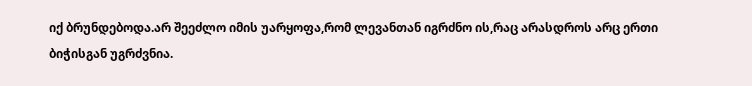იქ ბრუნდებოდა.არ შეეძლო იმის უარყოფა,რომ ლევანთან იგრძნო ის,რაც არასდროს არც ერთი ბიჭისგან უგრძვნია.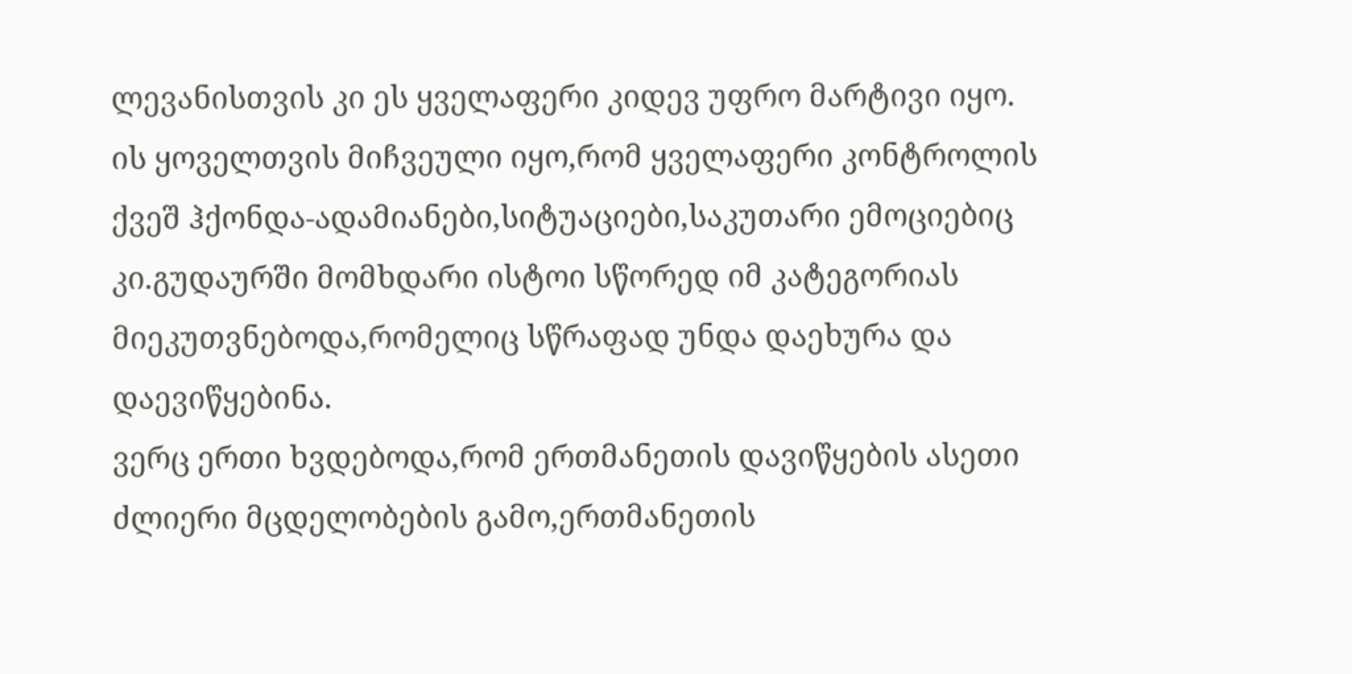ლევანისთვის კი ეს ყველაფერი კიდევ უფრო მარტივი იყო.
ის ყოველთვის მიჩვეული იყო,რომ ყველაფერი კონტროლის ქვეშ ჰქონდა-ადამიანები,სიტუაციები,საკუთარი ემოციებიც კი.გუდაურში მომხდარი ისტოი სწორედ იმ კატეგორიას მიეკუთვნებოდა,რომელიც სწრაფად უნდა დაეხურა და დაევიწყებინა.
ვერც ერთი ხვდებოდა,რომ ერთმანეთის დავიწყების ასეთი ძლიერი მცდელობების გამო,ერთმანეთის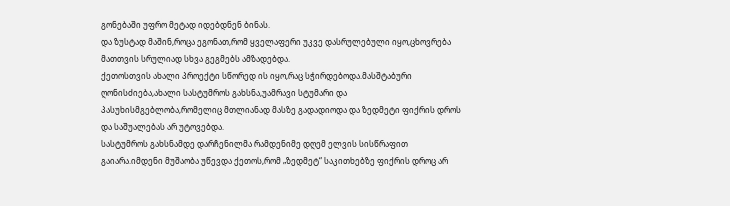გონებაში უფრო მეტად იდებდნენ ბინას.
და ზუსტად მაშინ,როცა ეგონათ,რომ ყველაფერი უკვე დასრულებული იყო,ცხოვრება მათთვის სრულიად სხვა გეგმებს ამზადებდა.
ქეთოსთვის ახალი პროექტი სწორედ ის იყო,რაც სჭირდებოდა.მასშტაბური ღონისძიება,ახალი სასტუმროს გახსნა,უამრავი სტუმარი და პასუხისმგებლობა,რომელიც მთლიანად მასზე გადადიოდა და ზედმეტი ფიქრის დროს და საშუალებას არ უტოვებდა.
სასტუმროს გახსნამდე დარჩენილმა რამდენიმე დღემ ელვის სისწრაფით გაიარა.იმდენი მუშაობა უწევდა ქეთოს,რომ „ზედმეტ“ საკითხებზე ფიქრის დროც არ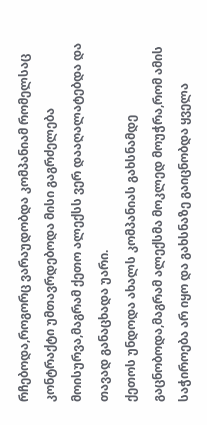რჩებოდა,როგორც ვარაუდობდა კომპანიამ რომელსაც კონტრაქტი უმთავრდებოდა მისი გაგრძელება მოისურვა,მაგრამ ქეთო ალექსს ვერ დააღალატებდა და თავად განაცხადა უარი.
ქეთოს უნდოდა ახალს კომპანიას გახსნამდე გაცნობოდა,მაგრამ ალექსმა მოკლედ მოუჭრა,რომ ამის საჭიროება არ იყო და გახსნაზე გაიცნობდა ყველა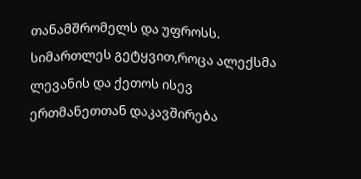თანამშრომელს და უფროსს.
სიმართლეს გეტყვით,როცა ალექსმა ლევანის და ქეთოს ისევ ერთმანეთთან დაკავშირება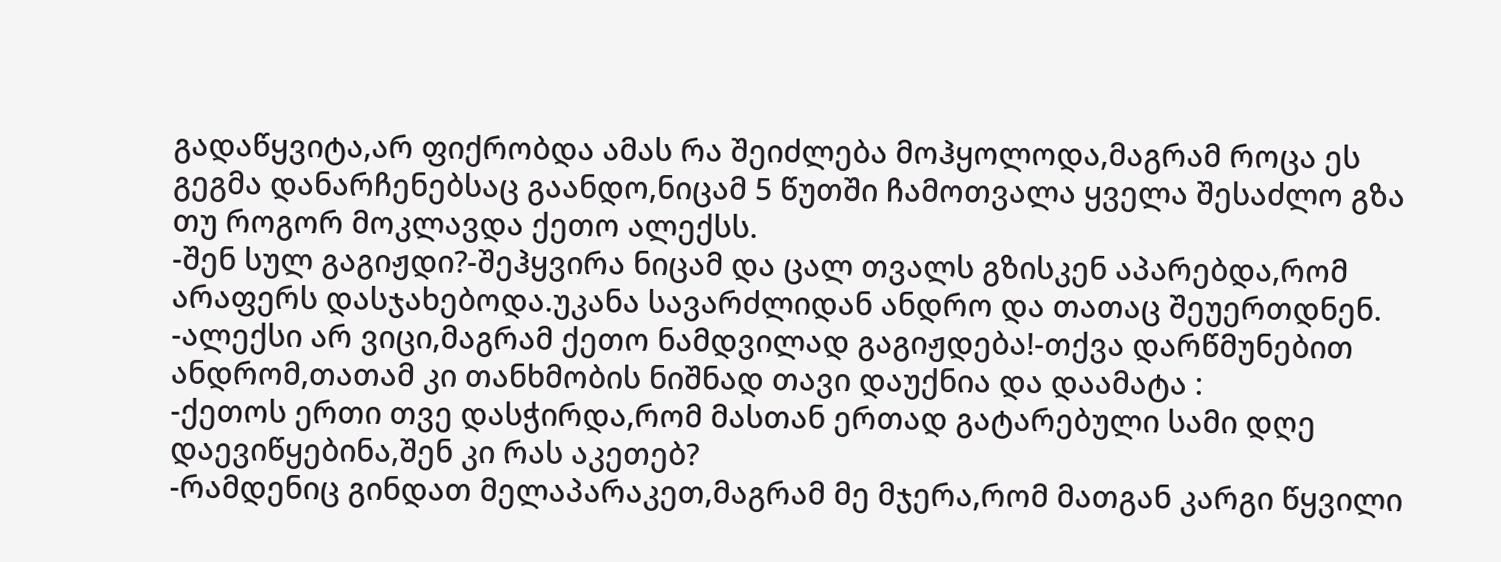გადაწყვიტა,არ ფიქრობდა ამას რა შეიძლება მოჰყოლოდა,მაგრამ როცა ეს გეგმა დანარჩენებსაც გაანდო,ნიცამ 5 წუთში ჩამოთვალა ყველა შესაძლო გზა თუ როგორ მოკლავდა ქეთო ალექსს.
-შენ სულ გაგიჟდი?-შეჰყვირა ნიცამ და ცალ თვალს გზისკენ აპარებდა,რომ არაფერს დასჯახებოდა.უკანა სავარძლიდან ანდრო და თათაც შეუერთდნენ.
-ალექსი არ ვიცი,მაგრამ ქეთო ნამდვილად გაგიჟდება!-თქვა დარწმუნებით ანდრომ,თათამ კი თანხმობის ნიშნად თავი დაუქნია და დაამატა :
-ქეთოს ერთი თვე დასჭირდა,რომ მასთან ერთად გატარებული სამი დღე დაევიწყებინა,შენ კი რას აკეთებ?
-რამდენიც გინდათ მელაპარაკეთ,მაგრამ მე მჯერა,რომ მათგან კარგი წყვილი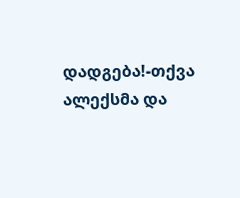დადგება!-თქვა ალექსმა და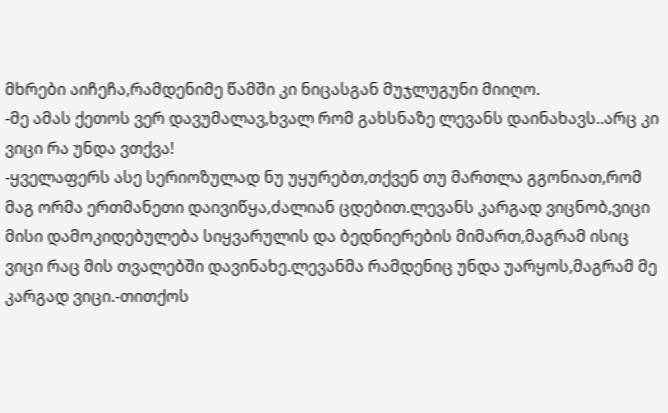მხრები აიჩეჩა,რამდენიმე წამში კი ნიცასგან მუჯლუგუნი მიიღო.
-მე ამას ქეთოს ვერ დავუმალავ,ხვალ რომ გახსნაზე ლევანს დაინახავს..არც კი ვიცი რა უნდა ვთქვა!
-ყველაფერს ასე სერიოზულად ნუ უყურებთ,თქვენ თუ მართლა გგონიათ,რომ მაგ ორმა ერთმანეთი დაივიწყა,ძალიან ცდებით.ლევანს კარგად ვიცნობ,ვიცი მისი დამოკიდებულება სიყვარულის და ბედნიერების მიმართ,მაგრამ ისიც ვიცი რაც მის თვალებში დავინახე.ლევანმა რამდენიც უნდა უარყოს,მაგრამ მე კარგად ვიცი.-თითქოს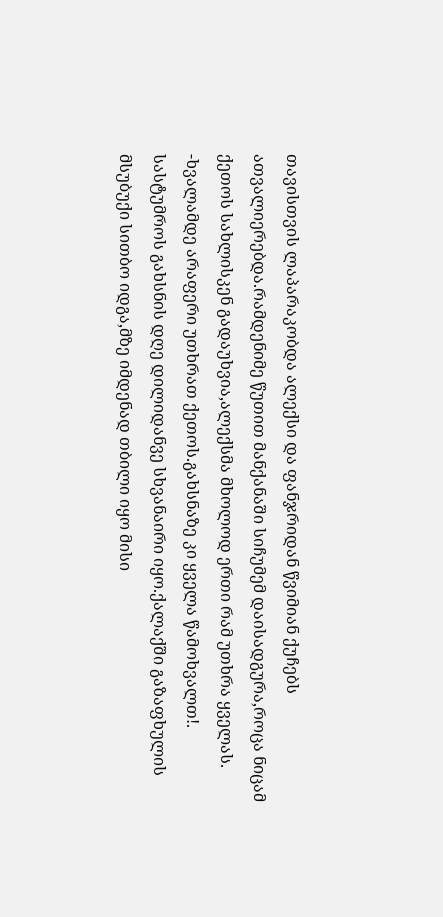თავისთვის ლაპარაკობდა ალექსი და ფანჯრიდან წვიმიან ქუჩებს ათვალიერებდა.რამდენიმე წუთით მანქანაში სიჩუმემ დაისადგურა,როცა ნიცამ ქეთოს სახლისკენ გადაუხვია,ალექსმა მხოლოდ ერთი რამ უთხრა ყველას.
-ხვალამდე არაფერი უთხრათ ქეთოს.გახსნაზე კი ყველა წამოხვალთ!.
სასტუმროს გახსნის დღე დილიდანვე სხვანაირი იყო.ქალაქში გაზაფხულის მსუბუქი სითბო იდგა,მზე იმდენად თბილი იყო მისი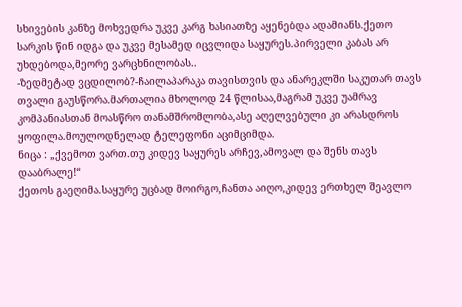სხივების კანზე მოხვედრა უკვე კარგ ხასიათზე აყენებდა ადამიანს.ქეთო სარკის წინ იდგა და უკვე მესამედ იცვლიდა საყურეს.პირველი კაბას არ უხდებოდა,მეორე ვარცხნილობას..
-ზედმეტად ვცდილობ?-ჩაილაპარაკა თავისთვის და ანარეკლში საკუთარ თავს თვალი გაუსწორა.მართალია მხოლოდ 24 წლისაა,მაგრამ უკვე უამრავ კომპანიასთან მოასწრო თანამშრომლობა,ასე აღელვებული კი არასდროს ყოფილა.მოულოდნელად ტელეფონი აციმციმდა.
ნიცა : „ქვემოთ ვართ.თუ კიდევ საყურეს არჩევ,ამოვალ და შენს თავს დააბრალე!“
ქეთოს გაეღიმა.საყურე უცბად მოირგო,ჩანთა აიღო,კიდევ ერთხელ შეავლო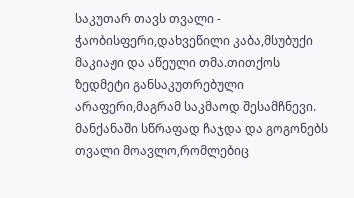საკუთარ თავს თვალი - ჭაობისფერი,დახვეწილი კაბა,მსუბუქი მაკიაჟი და აწეული თმა.თითქოს ზედმეტი განსაკუთრებული არაფერი,მაგრამ საკმაოდ შესამჩნევი.
მანქანაში სწრაფად ჩაჯდა და გოგონებს თვალი მოავლო,რომლებიც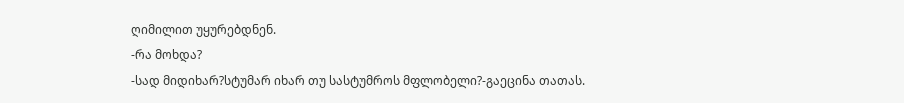ღიმილით უყურებდნენ.
-რა მოხდა?
-სად მიდიხარ?სტუმარ იხარ თუ სასტუმროს მფლობელი?-გაეცინა თათას.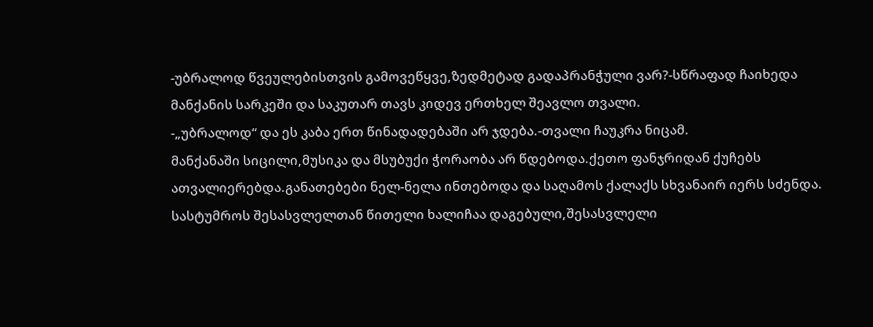-უბრალოდ წვეულებისთვის გამოვეწყვე,ზედმეტად გადაპრანჭული ვარ?-სწრაფად ჩაიხედა მანქანის სარკეში და საკუთარ თავს კიდევ ერთხელ შეავლო თვალი.
-„უბრალოდ“ და ეს კაბა ერთ წინადადებაში არ ჯდება.-თვალი ჩაუკრა ნიცამ.
მანქანაში სიცილი,მუსიკა და მსუბუქი ჭორაობა არ წდებოდა.ქეთო ფანჯრიდან ქუჩებს ათვალიერებდა.განათებები ნელ-ნელა ინთებოდა და საღამოს ქალაქს სხვანაირ იერს სძენდა.
სასტუმროს შესასვლელთან წითელი ხალიჩაა დაგებული,შესასვლელი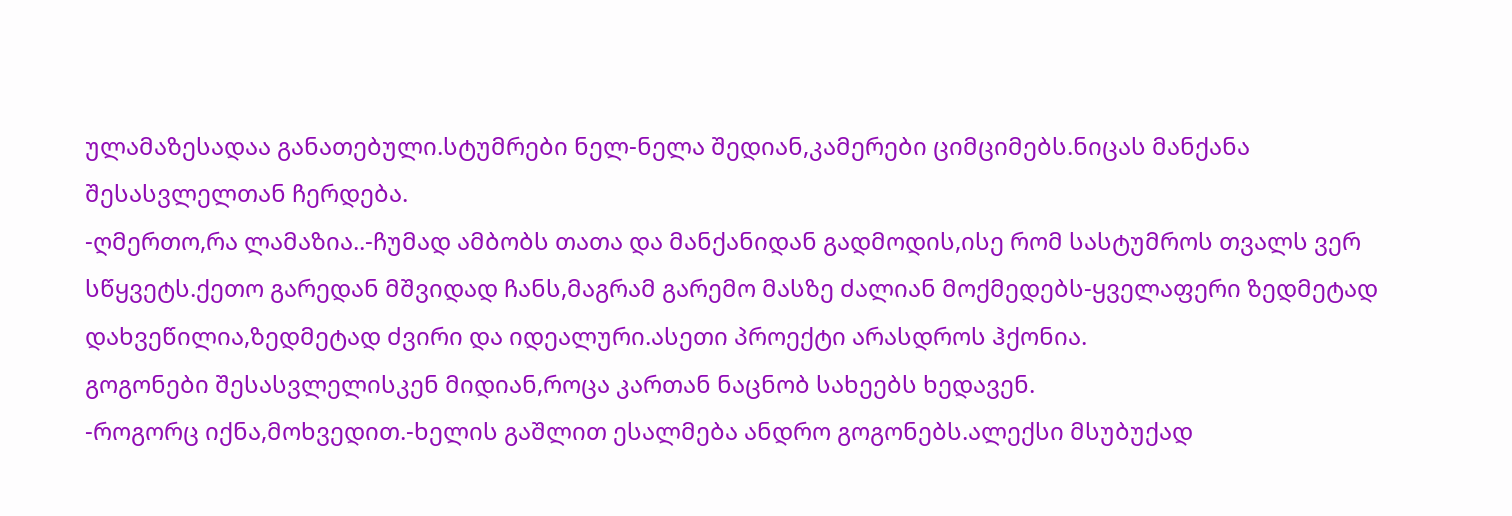ულამაზესადაა განათებული.სტუმრები ნელ-ნელა შედიან,კამერები ციმციმებს.ნიცას მანქანა შესასვლელთან ჩერდება.
-ღმერთო,რა ლამაზია..-ჩუმად ამბობს თათა და მანქანიდან გადმოდის,ისე რომ სასტუმროს თვალს ვერ სწყვეტს.ქეთო გარედან მშვიდად ჩანს,მაგრამ გარემო მასზე ძალიან მოქმედებს-ყველაფერი ზედმეტად დახვეწილია,ზედმეტად ძვირი და იდეალური.ასეთი პროექტი არასდროს ჰქონია.
გოგონები შესასვლელისკენ მიდიან,როცა კართან ნაცნობ სახეებს ხედავენ.
-როგორც იქნა,მოხვედით.-ხელის გაშლით ესალმება ანდრო გოგონებს.ალექსი მსუბუქად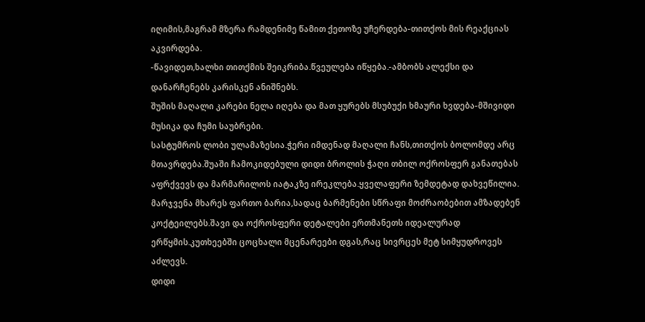იღიმის,მაგრამ მზერა რამდენიმე წამით ქეთოზე უჩერდება-თითქოს მის რეაქციას აკვირდება.
-წავიდეთ,ხალხი თითქმის შეიკრიბა.წვეულება იწყება.-ამბობს ალექსი და დანარჩენებს კარისკენ ანიშნებს.
შუშის მაღალი კარები ნელა იღება და მათ ყურებს მსუბუქი ხმაური ხვდება-მშივიდი მუსიკა და ჩუმი საუბრები.
სასტუმროს ლობი ულამაზესია.ჭერი იმდენად მაღალი ჩანს,თითქოს ბოლომდე არც მთავრდება.შუაში ჩამოკიდებული დიდი ბროლის ჭაღი თბილ ოქროსფერ განათებას აფრქვევს და მარმარილოს იატაკზე ირეკლება.ყველაფერი ზემდეტად დახვეწილია.
მარჯვენა მხარეს ფართო ბარია,სადაც ბარმენები სწრაფი მოძრაობებით ამზადებენ კოქტეილებს.შავი და ოქროსფერი დეტალები ერთმანეთს იდეალურად ერწყმის.კუთხეებში ცოცხალი მცენარეები დგას,რაც სივრცეს მეტ სიმყუდროვეს აძლევს.
დიდი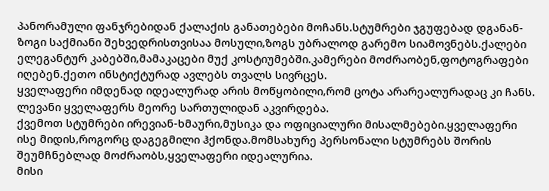პანორამული ფანჯრებიდან ქალაქის განათებები მოჩანს.სტუმრები ჯგუფებად დგანან-ზოგი საქმიანი შეხვედრისთვისაა მოსული,ზოგს უბრალოდ გარემო სიამოვნებს.ქალები ელეგანტურ კაბებში,მამაკაცები მუქ კოსტიუმებში.კამერები მოძრაობენ,ფოტოგრაფები იღებენ.ქეთო ინსტიქტურად ავლებს თვალს სივრცეს.
ყველაფერი იმდენად იდეალურად არის მოწყობილი,რომ ცოტა არარეალურადაც კი ჩანს.
ლევანი ყველაფერს მეორე სართულიდან აკვირდება.
ქვემოთ სტუმრები ირევიან-ხმაური,მუსიკა და ოფიციალური მისალმებები.ყველაფერი ისე მიდის,როგორც დაგეგმილი ჰქონდა.მომსახურე პერსონალი სტუმრებს შორის შეუმჩნებლად მოძრაობს,ყველაფერი იდეალურია.
მისი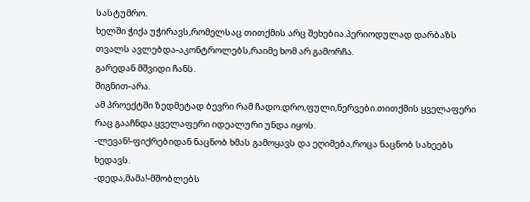სასტუმრო.
ხელში ჭიქა უჭირავს,რომელსაც თითქმის არც შეხებია.პერიოდულად დარბაზს თვალს ავლებდა-აკონტროლებს,რაიმე ხომ არ გამორჩა.
გარედან მშვიდი ჩანს.
შიგნით-არა.
ამ პროექტში ზედმეტად ბევრი რამ ჩადო.დრო,ფული,ნერვები.თითქმის ყველაფერი რაც გააჩნდა.ყველაფერი იდეალური უნდა იყოს.
-ლევან!-ფიქრებიდან ნაცნობ ხმას გამოყავს და ეღიმება,როცა ნაცნობ სახეებს ხედავს.
-დედა,მამა!-მშობლებს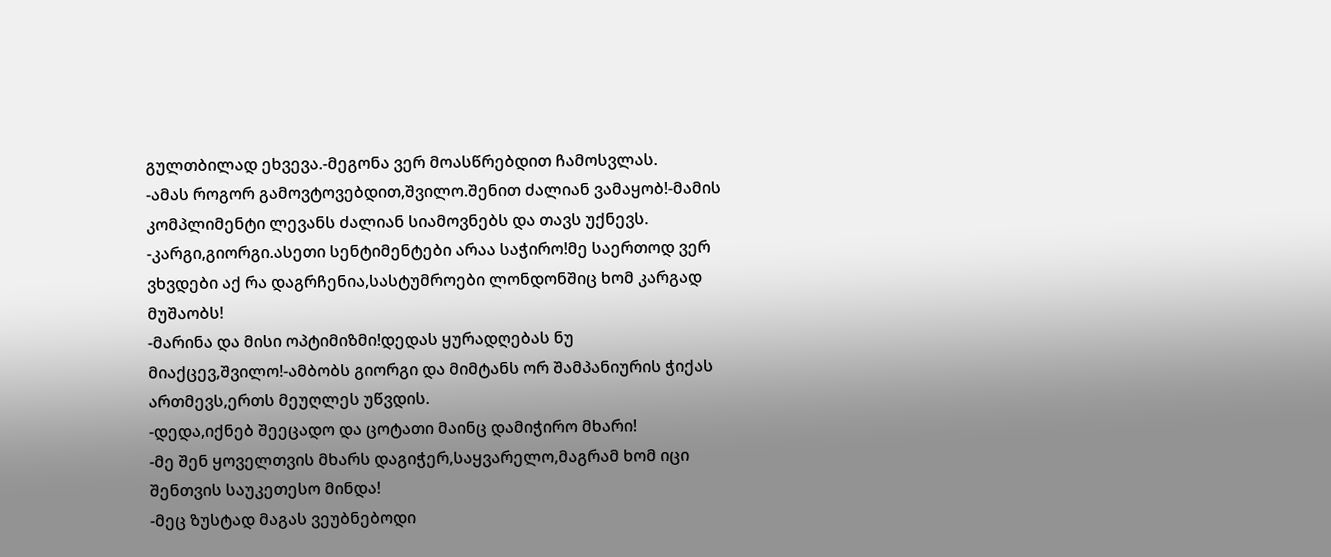გულთბილად ეხვევა.-მეგონა ვერ მოასწრებდით ჩამოსვლას.
-ამას როგორ გამოვტოვებდით,შვილო.შენით ძალიან ვამაყობ!-მამის კომპლიმენტი ლევანს ძალიან სიამოვნებს და თავს უქნევს.
-კარგი,გიორგი.ასეთი სენტიმენტები არაა საჭირო!მე საერთოდ ვერ ვხვდები აქ რა დაგრჩენია,სასტუმროები ლონდონშიც ხომ კარგად მუშაობს!
-მარინა და მისი ოპტიმიზმი!დედას ყურადღებას ნუ მიაქცევ,შვილო!-ამბობს გიორგი და მიმტანს ორ შამპანიურის ჭიქას ართმევს,ერთს მეუღლეს უწვდის.
-დედა,იქნებ შეეცადო და ცოტათი მაინც დამიჭირო მხარი!
-მე შენ ყოველთვის მხარს დაგიჭერ,საყვარელო,მაგრამ ხომ იცი შენთვის საუკეთესო მინდა!
-მეც ზუსტად მაგას ვეუბნებოდი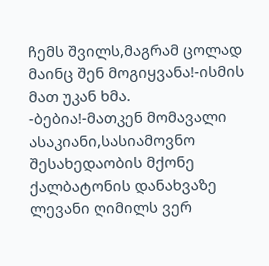ჩემს შვილს,მაგრამ ცოლად მაინც შენ მოგიყვანა!-ისმის მათ უკან ხმა.
-ბებია!-მათკენ მომავალი ასაკიანი,სასიამოვნო შესახედაობის მქონე ქალბატონის დანახვაზე ლევანი ღიმილს ვერ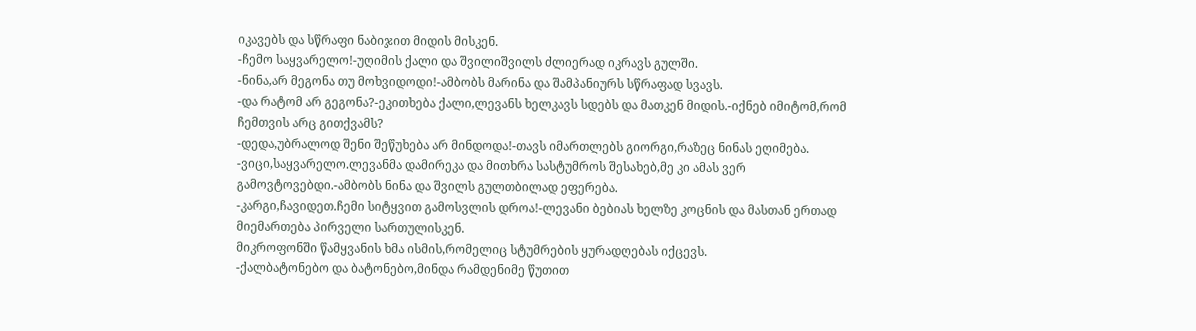იკავებს და სწრაფი ნაბიჯით მიდის მისკენ.
-ჩემო საყვარელო!-უღიმის ქალი და შვილიშვილს ძლიერად იკრავს გულში.
-ნინა,არ მეგონა თუ მოხვიდოდი!-ამბობს მარინა და შამპანიურს სწრაფად სვავს.
-და რატომ არ გეგონა?-ეკითხება ქალი,ლევანს ხელკავს სდებს და მათკენ მიდის.-იქნებ იმიტომ,რომ ჩემთვის არც გითქვამს?
-დედა,უბრალოდ შენი შეწუხება არ მინდოდა!-თავს იმართლებს გიორგი,რაზეც ნინას ეღიმება.
-ვიცი,საყვარელო.ლევანმა დამირეკა და მითხრა სასტუმროს შესახებ,მე კი ამას ვერ გამოვტოვებდი.-ამბობს ნინა და შვილს გულთბილად ეფერება.
-კარგი,ჩავიდეთ.ჩემი სიტყვით გამოსვლის დროა!-ლევანი ბებიას ხელზე კოცნის და მასთან ერთად მიემართება პირველი სართულისკენ.
მიკროფონში წამყვანის ხმა ისმის,რომელიც სტუმრების ყურადღებას იქცევს.
-ქალბატონებო და ბატონებო,მინდა რამდენიმე წუთით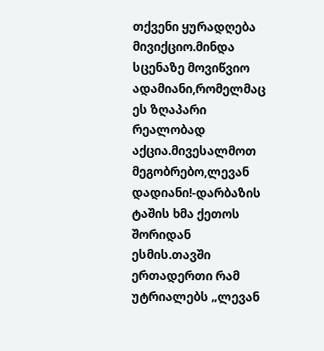თქვენი ყურადღება მივიქციო.მინდა სცენაზე მოვიწვიო ადამიანი,რომელმაც ეს ზღაპარი რეალობად აქცია.მივესალმოთ მეგობრებო,ლევან დადიანი!-დარბაზის ტაშის ხმა ქეთოს შორიდან ესმის.თავში ერთადერთი რამ უტრიალებს „ლევან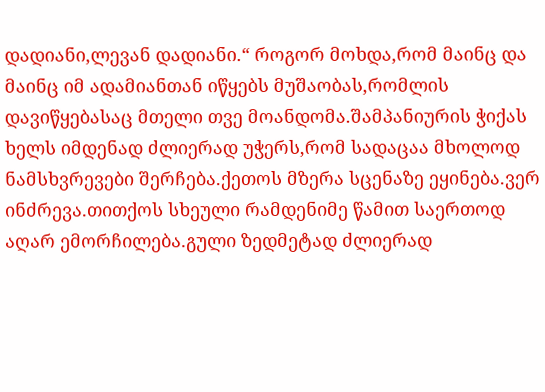დადიანი,ლევან დადიანი.“ როგორ მოხდა,რომ მაინც და მაინც იმ ადამიანთან იწყებს მუშაობას,რომლის დავიწყებასაც მთელი თვე მოანდომა.შამპანიურის ჭიქას ხელს იმდენად ძლიერად უჭერს,რომ სადაცაა მხოლოდ ნამსხვრევები შერჩება.ქეთოს მზერა სცენაზე ეყინება.ვერ ინძრევა.თითქოს სხეული რამდენიმე წამით საერთოდ აღარ ემორჩილება.გული ზედმეტად ძლიერად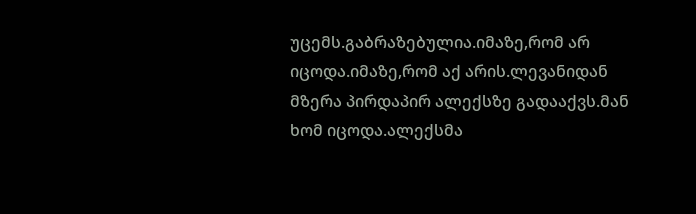უცემს.გაბრაზებულია.იმაზე,რომ არ იცოდა.იმაზე,რომ აქ არის.ლევანიდან მზერა პირდაპირ ალექსზე გადააქვს.მან ხომ იცოდა.ალექსმა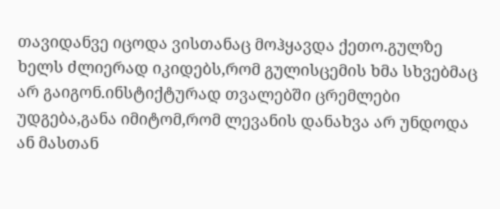თავიდანვე იცოდა ვისთანაც მოჰყავდა ქეთო.გულზე ხელს ძლიერად იკიდებს,რომ გულისცემის ხმა სხვებმაც არ გაიგონ.ინსტიქტურად თვალებში ცრემლები უდგება,განა იმიტომ,რომ ლევანის დანახვა არ უნდოდა ან მასთან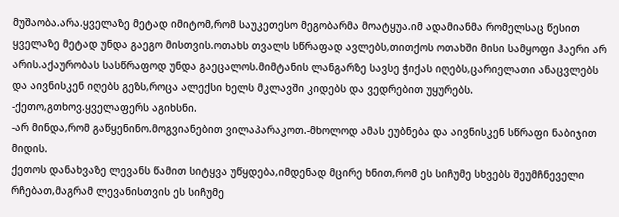მუშაობა.არა.ყველაზე მეტად იმიტომ,რომ საუკეთესო მეგობარმა მოატყუა.იმ ადამიანმა რომელსაც წესით ყველაზე მეტად უნდა გაეგო მისთვის.ოთახს თვალს სწრაფად ავლებს,თითქოს ოთახში მისი სამყოფი ჰაერი არ არის.აქაურობას სასწრაფოდ უნდა გაეცალოს.მიმტანის ლანგარზე სავსე ჭიქას იღებს,ცარიელათი ანაცვლებს და აივნისკენ იღებს გეზს,როცა ალექსი ხელს მკლავში კიდებს და ვედრებით უყურებს.
-ქეთო,გთხოვ.ყველაფერს აგიხსნი.
-არ მინდა,რომ გაწყენინო.მოგვიანებით ვილაპარაკოთ.-მხოლოდ ამას ეუბნება და აივნისკენ სწრაფი ნაბიჯით მიდის.
ქეთოს დანახვაზე ლევანს წამით სიტყვა უწყდება,იმდენად მცირე ხნით,რომ ეს სიჩუმე სხვებს შეუმჩნეველი რჩებათ,მაგრამ ლევანისთვის ეს სიჩუმე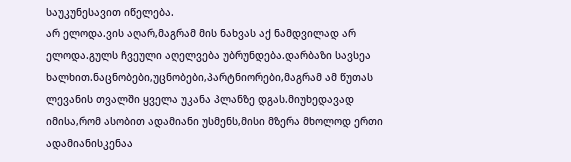საუკუნესავით იწელება.
არ ელოდა.ვის აღარ,მაგრამ მის ნახვას აქ ნამდვილად არ ელოდა.გულს ჩვეული აღელვება უბრუნდება.დარბაზი სავსეა ხალხით.ნაცნობები,უცნობები,პარტნიორები,მაგრამ ამ წუთას ლევანის თვალში ყველა უკანა პლანზე დგას.მიუხედავად იმისა,რომ ასობით ადამიანი უსმენს,მისი მზერა მხოლოდ ერთი ადამიანისკენაა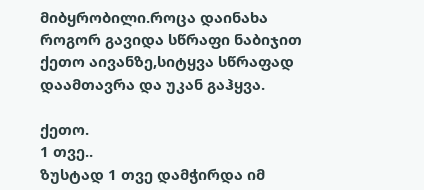მიბყრობილი.როცა დაინახა როგორ გავიდა სწრაფი ნაბიჯით ქეთო აივანზე,სიტყვა სწრაფად დაამთავრა და უკან გაჰყვა.

ქეთო.
1 თვე..
ზუსტად 1 თვე დამჭირდა იმ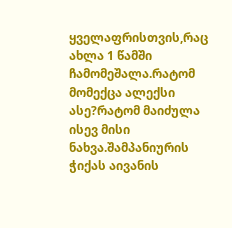ყველაფრისთვის,რაც ახლა 1 წამში ჩამომეშალა.რატომ მომექცა ალექსი ასე?რატომ მაიძულა ისევ მისი ნახვა.შამპანიურის ჭიქას აივანის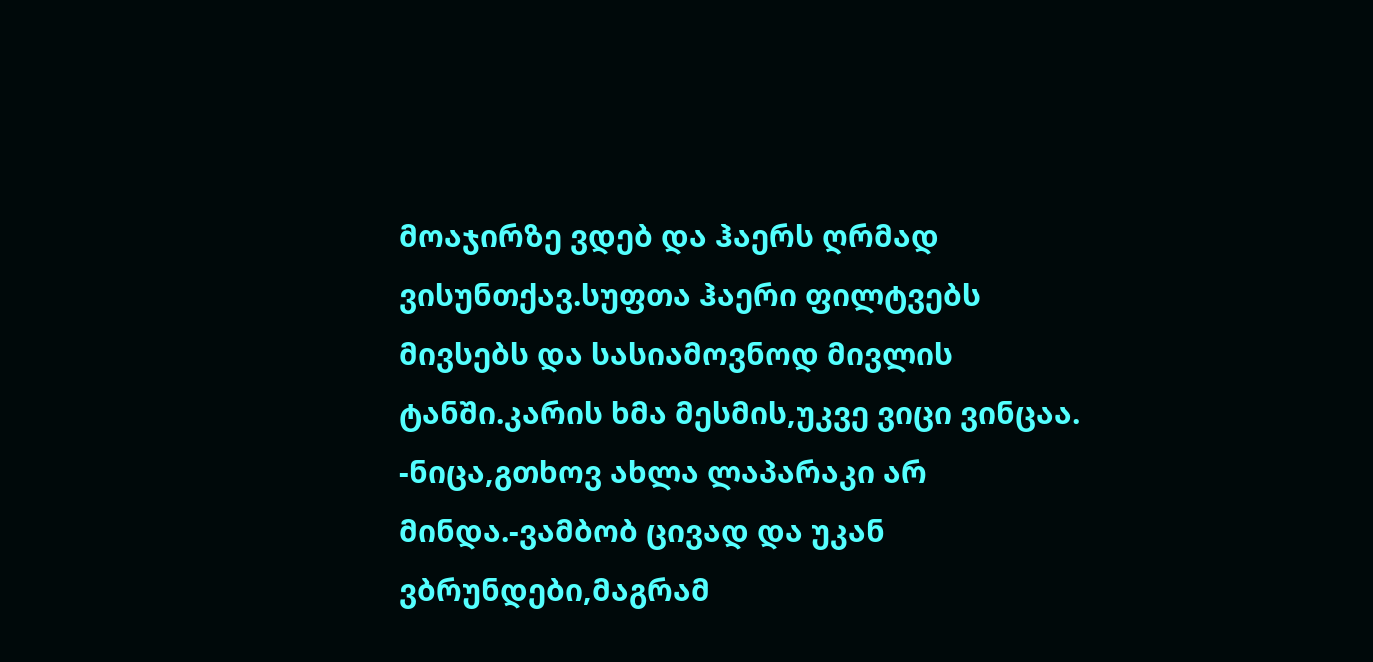მოაჯირზე ვდებ და ჰაერს ღრმად ვისუნთქავ.სუფთა ჰაერი ფილტვებს მივსებს და სასიამოვნოდ მივლის ტანში.კარის ხმა მესმის,უკვე ვიცი ვინცაა.
-ნიცა,გთხოვ ახლა ლაპარაკი არ მინდა.-ვამბობ ცივად და უკან ვბრუნდები,მაგრამ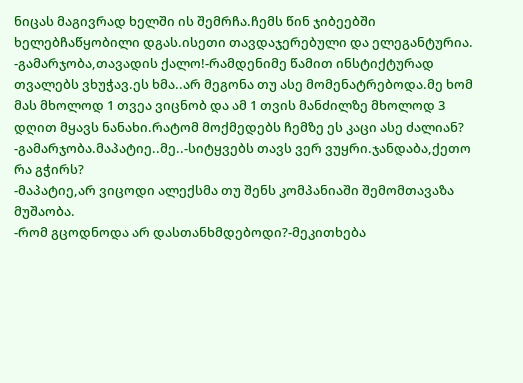ნიცას მაგივრად ხელში ის შემრჩა.ჩემს წინ ჯიბეებში ხელებჩაწყობილი დგას.ისეთი თავდაჯერებული და ელეგანტურია.
-გამარჯობა,თავადის ქალო!-რამდენიმე წამით ინსტიქტურად თვალებს ვხუჭავ.ეს ხმა..არ მეგონა თუ ასე მომენატრებოდა.მე ხომ მას მხოლოდ 1 თვეა ვიცნობ და ამ 1 თვის მანძილზე მხოლოდ 3 დღით მყავს ნანახი.რატომ მოქმედებს ჩემზე ეს კაცი ასე ძალიან?
-გამარჯობა.მაპატიე..მე..-სიტყვებს თავს ვერ ვუყრი.ჯანდაბა,ქეთო რა გჭირს?
-მაპატიე,არ ვიცოდი ალექსმა თუ შენს კომპანიაში შემომთავაზა მუშაობა.
-რომ გცოდნოდა არ დასთანხმდებოდი?-მეკითხება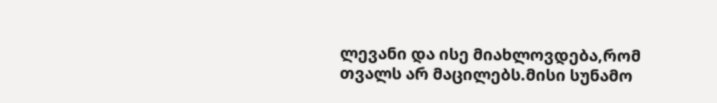ლევანი და ისე მიახლოვდება,რომ თვალს არ მაცილებს.მისი სუნამო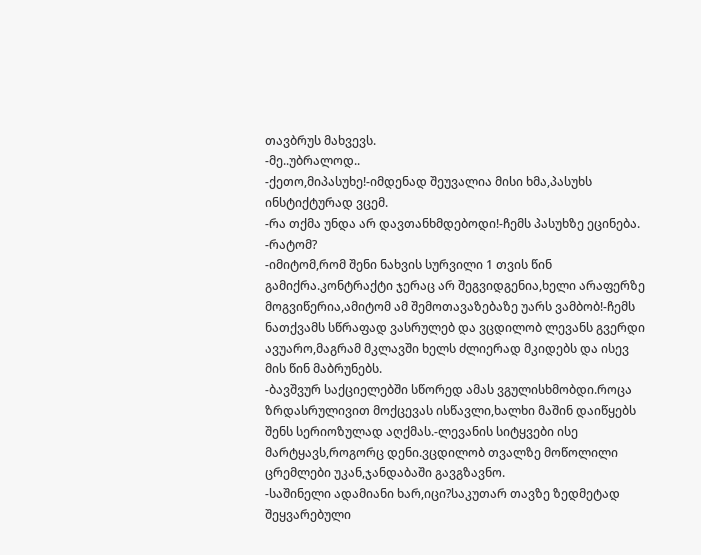თავბრუს მახვევს.
-მე..უბრალოდ..
-ქეთო,მიპასუხე!-იმდენად შეუვალია მისი ხმა,პასუხს ინსტიქტურად ვცემ.
-რა თქმა უნდა არ დავთანხმდებოდი!-ჩემს პასუხზე ეცინება.
-რატომ?
-იმიტომ,რომ შენი ნახვის სურვილი 1 თვის წინ გამიქრა.კონტრაქტი ჯერაც არ შეგვიდგენია,ხელი არაფერზე მოგვიწერია,ამიტომ ამ შემოთავაზებაზე უარს ვამბობ!-ჩემს ნათქვამს სწრაფად ვასრულებ და ვცდილობ ლევანს გვერდი ავუარო,მაგრამ მკლავში ხელს ძლიერად მკიდებს და ისევ მის წინ მაბრუნებს.
-ბავშვურ საქციელებში სწორედ ამას ვგულისხმობდი.როცა ზრდასრულივით მოქცევას ისწავლი,ხალხი მაშინ დაიწყებს შენს სერიოზულად აღქმას.-ლევანის სიტყვები ისე მარტყავს,როგორც დენი.ვცდილობ თვალზე მოწოლილი ცრემლები უკან,ჯანდაბაში გავგზავნო.
-საშინელი ადამიანი ხარ,იცი?საკუთარ თავზე ზედმეტად შეყვარებული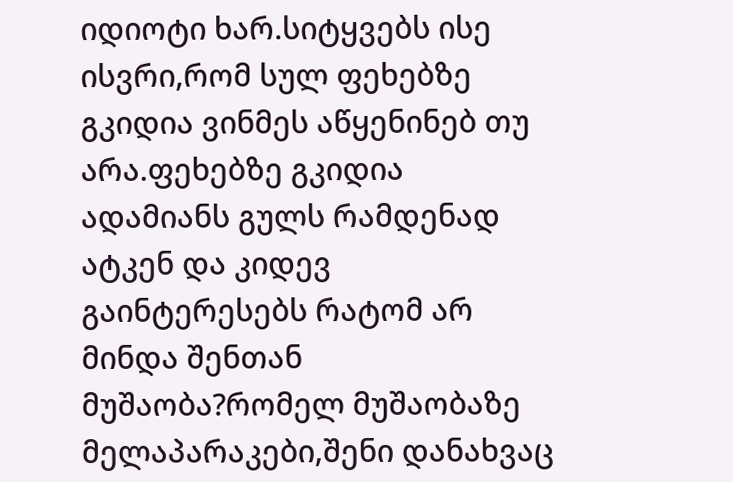იდიოტი ხარ.სიტყვებს ისე ისვრი,რომ სულ ფეხებზე გკიდია ვინმეს აწყენინებ თუ არა.ფეხებზე გკიდია ადამიანს გულს რამდენად ატკენ და კიდევ გაინტერესებს რატომ არ მინდა შენთან მუშაობა?რომელ მუშაობაზე მელაპარაკები,შენი დანახვაც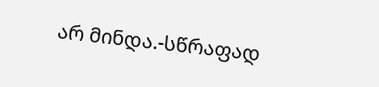არ მინდა.-სწრაფად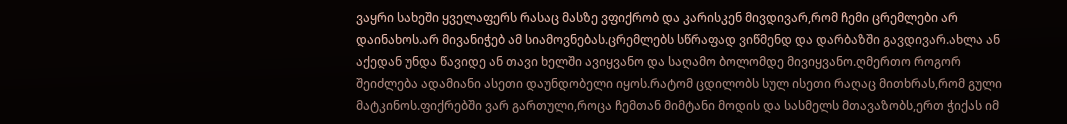ვაყრი სახეში ყველაფერს რასაც მასზე ვფიქრობ და კარისკენ მივდივარ,რომ ჩემი ცრემლები არ დაინახოს.არ მივანიჭებ ამ სიამოვნებას.ცრემლებს სწრაფად ვიწმენდ და დარბაზში გავდივარ.ახლა ან აქედან უნდა წავიდე ან თავი ხელში ავიყვანო და საღამო ბოლომდე მივიყვანო.ღმერთო როგორ შეიძლება ადამიანი ასეთი დაუნდობელი იყოს.რატომ ცდილობს სულ ისეთი რაღაც მითხრას,რომ გული მატკინოს.ფიქრებში ვარ გართული,როცა ჩემთან მიმტანი მოდის და სასმელს მთავაზობს,ერთ ჭიქას იმ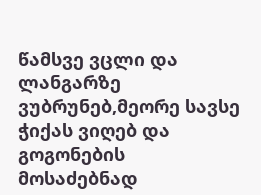წამსვე ვცლი და ლანგარზე ვუბრუნებ,მეორე სავსე ჭიქას ვიღებ და გოგონების მოსაძებნად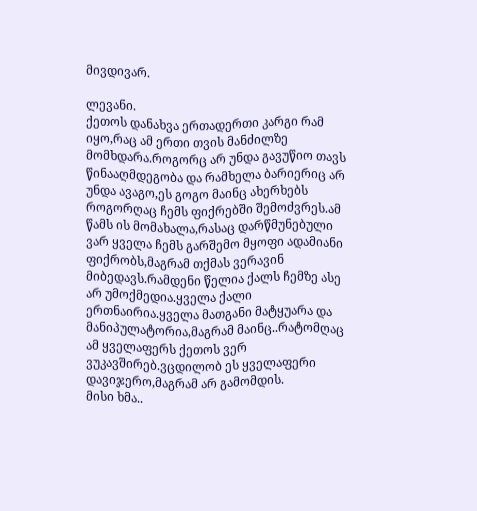მივდივარ.

ლევანი.
ქეთოს დანახვა ერთადერთი კარგი რამ იყო,რაც ამ ერთი თვის მანძილზე მომხდარა.როგორც არ უნდა გავუწიო თავს წინააღმდეგობა და რამხელა ბარიერიც არ უნდა ავაგო,ეს გოგო მაინც ახერხებს როგორღაც ჩემს ფიქრებში შემოძვრეს.ამ წამს ის მომახალა,რასაც დარწმუნებული ვარ ყველა ჩემს გარშემო მყოფი ადამიანი ფიქრობს,მაგრამ თქმას ვერავინ მიბედავს.რამდენი წელია ქალს ჩემზე ასე არ უმოქმედია.ყველა ქალი ერთნაირია.ყველა მათგანი მატყუარა და მანიპულატორია,მაგრამ მაინც..რატომღაც ამ ყველაფერს ქეთოს ვერ ვუკავშირებ.ვცდილობ ეს ყველაფერი დავიჯერო,მაგრამ არ გამომდის.
მისი ხმა..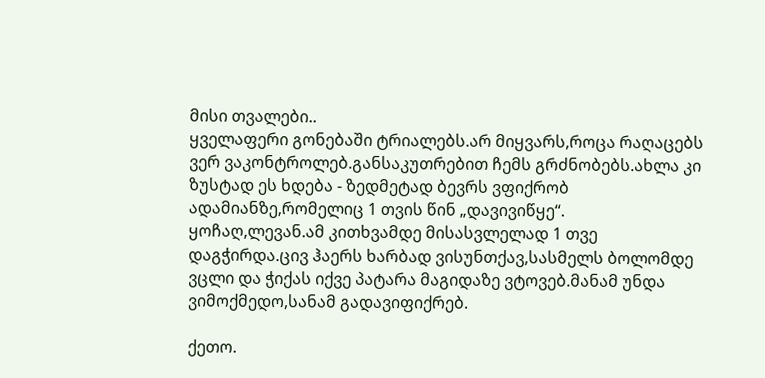მისი თვალები..
ყველაფერი გონებაში ტრიალებს.არ მიყვარს,როცა რაღაცებს ვერ ვაკონტროლებ.განსაკუთრებით ჩემს გრძნობებს.ახლა კი ზუსტად ეს ხდება - ზედმეტად ბევრს ვფიქრობ ადამიანზე,რომელიც 1 თვის წინ „დავივიწყე“.
ყოჩაღ,ლევან.ამ კითხვამდე მისასვლელად 1 თვე დაგჭირდა.ცივ ჰაერს ხარბად ვისუნთქავ,სასმელს ბოლომდე ვცლი და ჭიქას იქვე პატარა მაგიდაზე ვტოვებ.მანამ უნდა ვიმოქმედო,სანამ გადავიფიქრებ.

ქეთო.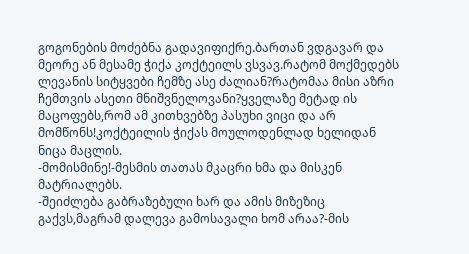გოგონების მოძებნა გადავიფიქრე.ბართან ვდგავარ და მეორე ან მესამე ჭიქა კოქტეილს ვსვავ.რატომ მოქმედებს ლევანის სიტყვები ჩემზე ასე ძალიან?რატომაა მისი აზრი ჩემთვის ასეთი მნიშვნელოვანი?ყველაზე მეტად ის მაცოფებს,რომ ამ კითხვებზე პასუხი ვიცი და არ მომწონს!კოქტეილის ჭიქას მოულოდენლად ხელიდან ნიცა მაცლის.
-მომისმინე!-მესმის თათას მკაცრი ხმა და მისკენ მატრიალებს.
-შეიძლება გაბრაზებული ხარ და ამის მიზეზიც გაქვს,მაგრამ დალევა გამოსავალი ხომ არაა?-მის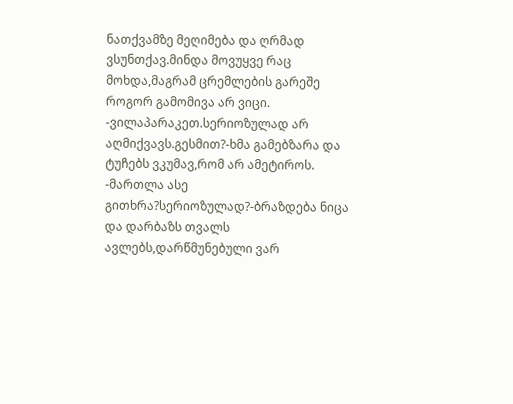ნათქვამზე მეღიმება და ღრმად ვსუნთქავ.მინდა მოვუყვე რაც მოხდა,მაგრამ ცრემლების გარეშე როგორ გამომივა არ ვიცი.
-ვილაპარაკეთ.სერიოზულად არ აღმიქვავს.გესმით?-ხმა გამებზარა და ტუჩებს ვკუმავ,რომ არ ამეტიროს.
-მართლა ასე გითხრა?სერიოზულად?-ბრაზდება ნიცა და დარბაზს თვალს ავლებს,დარწმუნებული ვარ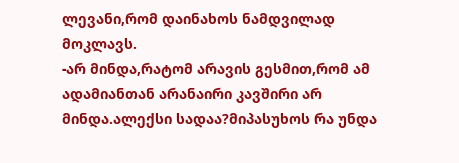ლევანი,რომ დაინახოს ნამდვილად მოკლავს.
-არ მინდა,რატომ არავის გესმით,რომ ამ ადამიანთან არანაირი კავშირი არ მინდა.ალექსი სადაა?მიპასუხოს რა უნდა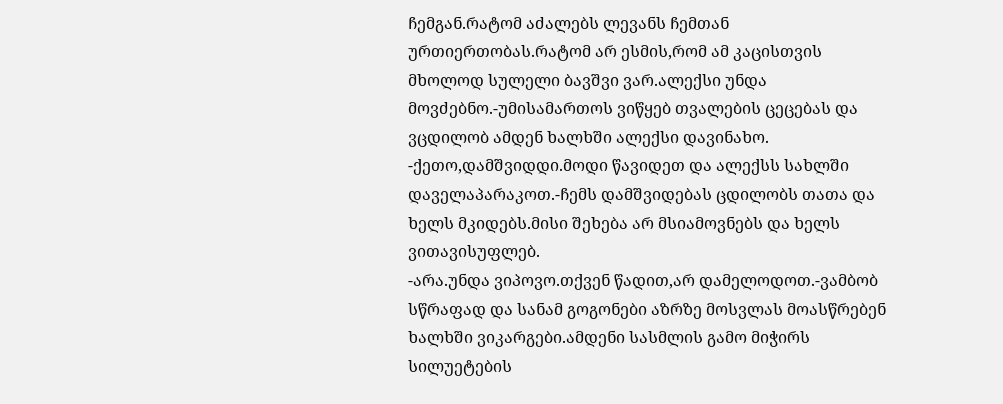ჩემგან.რატომ აძალებს ლევანს ჩემთან ურთიერთობას.რატომ არ ესმის,რომ ამ კაცისთვის მხოლოდ სულელი ბავშვი ვარ.ალექსი უნდა მოვძებნო.-უმისამართოს ვიწყებ თვალების ცეცებას და ვცდილობ ამდენ ხალხში ალექსი დავინახო.
-ქეთო,დამშვიდდი.მოდი წავიდეთ და ალექსს სახლში დაველაპარაკოთ.-ჩემს დამშვიდებას ცდილობს თათა და ხელს მკიდებს.მისი შეხება არ მსიამოვნებს და ხელს ვითავისუფლებ.
-არა.უნდა ვიპოვო.თქვენ წადით,არ დამელოდოთ.-ვამბობ სწრაფად და სანამ გოგონები აზრზე მოსვლას მოასწრებენ ხალხში ვიკარგები.ამდენი სასმლის გამო მიჭირს სილუეტების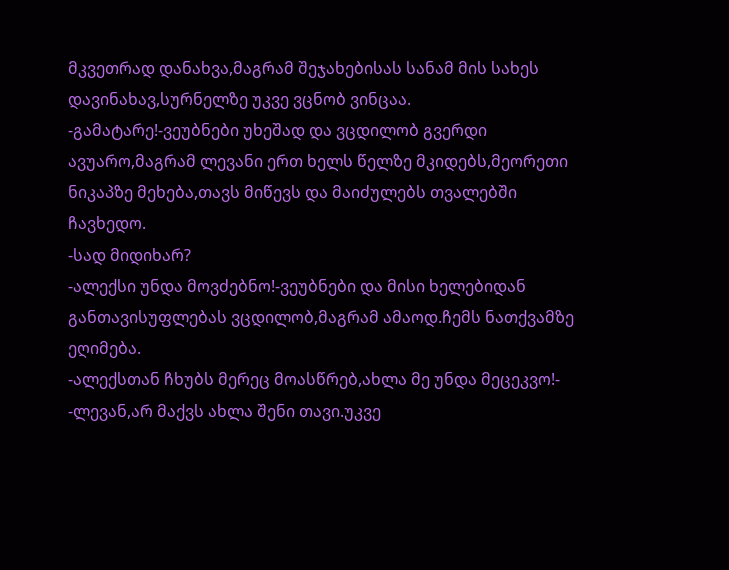მკვეთრად დანახვა,მაგრამ შეჯახებისას სანამ მის სახეს დავინახავ,სურნელზე უკვე ვცნობ ვინცაა.
-გამატარე!-ვეუბნები უხეშად და ვცდილობ გვერდი ავუარო,მაგრამ ლევანი ერთ ხელს წელზე მკიდებს,მეორეთი ნიკაპზე მეხება,თავს მიწევს და მაიძულებს თვალებში ჩავხედო.
-სად მიდიხარ?
-ალექსი უნდა მოვძებნო!-ვეუბნები და მისი ხელებიდან განთავისუფლებას ვცდილობ,მაგრამ ამაოდ.ჩემს ნათქვამზე ეღიმება.
-ალექსთან ჩხუბს მერეც მოასწრებ,ახლა მე უნდა მეცეკვო!-
-ლევან,არ მაქვს ახლა შენი თავი.უკვე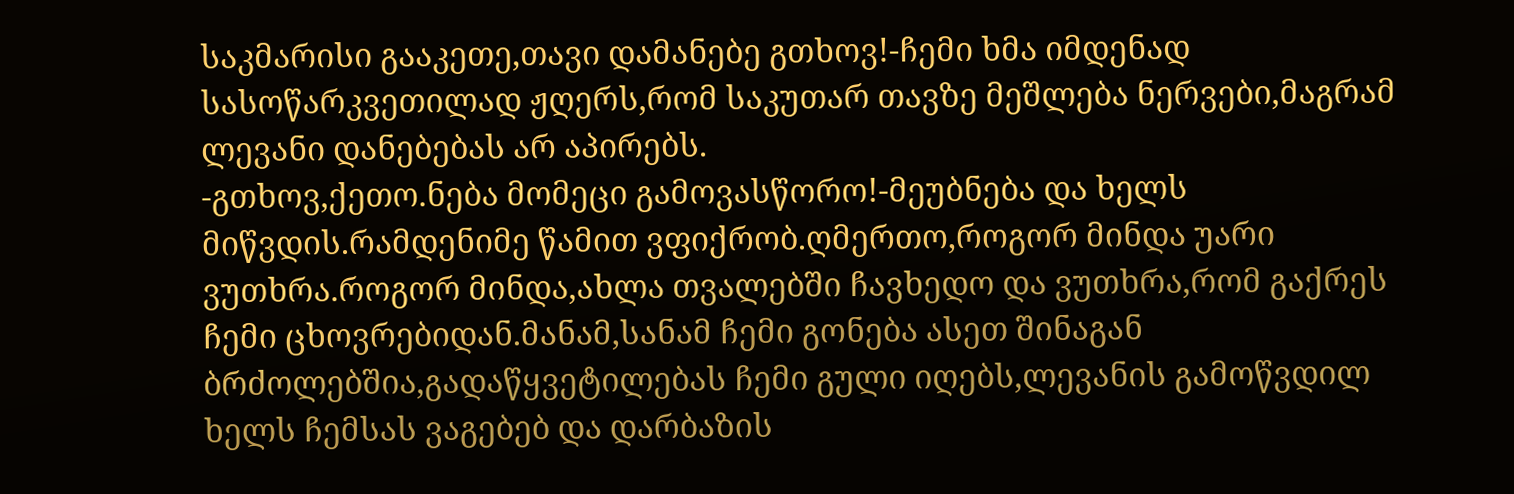საკმარისი გააკეთე,თავი დამანებე გთხოვ!-ჩემი ხმა იმდენად სასოწარკვეთილად ჟღერს,რომ საკუთარ თავზე მეშლება ნერვები,მაგრამ ლევანი დანებებას არ აპირებს.
-გთხოვ,ქეთო.ნება მომეცი გამოვასწორო!-მეუბნება და ხელს მიწვდის.რამდენიმე წამით ვფიქრობ.ღმერთო,როგორ მინდა უარი ვუთხრა.როგორ მინდა,ახლა თვალებში ჩავხედო და ვუთხრა,რომ გაქრეს ჩემი ცხოვრებიდან.მანამ,სანამ ჩემი გონება ასეთ შინაგან ბრძოლებშია,გადაწყვეტილებას ჩემი გული იღებს,ლევანის გამოწვდილ ხელს ჩემსას ვაგებებ და დარბაზის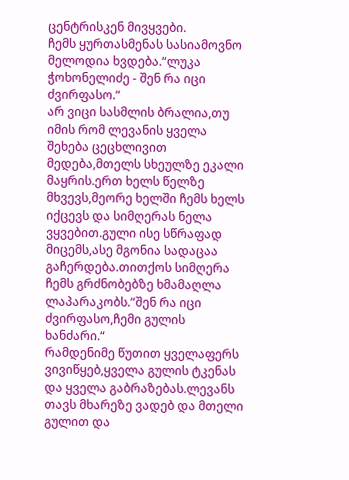ცენტრისკენ მივყვები.
ჩემს ყურთასმენას სასიამოვნო მელოდია ხვდება.“ლუკა ჭოხონელიძე - შენ რა იცი ძვირფასო.“
არ ვიცი სასმლის ბრალია,თუ იმის რომ ლევანის ყველა შეხება ცეცხლივით მედება,მთელს სხეულზე ეკალი მაყრის.ერთ ხელს წელზე მხვევს,მეორე ხელში ჩემს ხელს იქცევს და სიმღერას ნელა ვყვებით.გული ისე სწრაფად მიცემს,ასე მგონია სადაცაა გაჩერდება.თითქოს სიმღერა ჩემს გრძნობებზე ხმამაღლა ლაპარაკობს.“შენ რა იცი ძვირფასო,ჩემი გულის ხანძარი.“
რამდენიმე წუთით ყველაფერს ვივიწყებ,ყველა გულის ტკენას და ყველა გაბრაზებას.ლევანს თავს მხარეზე ვადებ და მთელი გულით და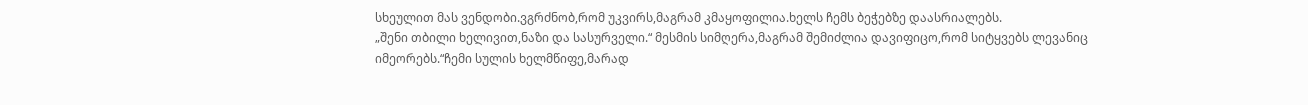სხეულით მას ვენდობი.ვგრძნობ,რომ უკვირს,მაგრამ კმაყოფილია.ხელს ჩემს ბეჭებზე დაასრიალებს.
„შენი თბილი ხელივით,ნაზი და სასურველი.“ მესმის სიმღერა,მაგრამ შემიძლია დავიფიცო,რომ სიტყვებს ლევანიც იმეორებს.“ჩემი სულის ხელმწიფე,მარად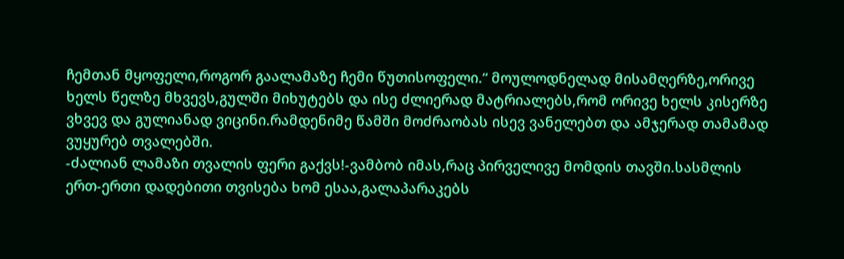ჩემთან მყოფელი,როგორ გაალამაზე ჩემი წუთისოფელი.“ მოულოდნელად მისამღერზე,ორივე ხელს წელზე მხვევს,გულში მიხუტებს და ისე ძლიერად მატრიალებს,რომ ორივე ხელს კისერზე ვხვევ და გულიანად ვიცინი.რამდენიმე წამში მოძრაობას ისევ ვანელებთ და ამჯერად თამამად ვუყურებ თვალებში.
-ძალიან ლამაზი თვალის ფერი გაქვს!-ვამბობ იმას,რაც პირველივე მომდის თავში.სასმლის ერთ-ერთი დადებითი თვისება ხომ ესაა,გალაპარაკებს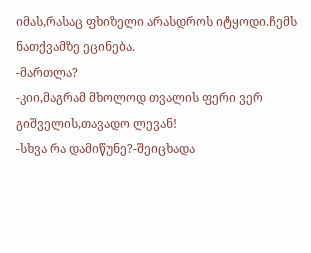იმას,რასაც ფხიზელი არასდროს იტყოდი.ჩემს ნათქვამზე ეცინება.
-მართლა?
-კიი,მაგრამ მხოლოდ თვალის ფერი ვერ გიშველის,თავადო ლევან!
-სხვა რა დამიწუნე?-შეიცხადა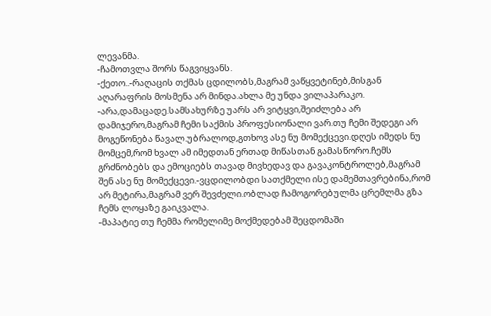ლევანმა.
-ჩამოთვლა შორს წაგვიყვანს.
-ქეთო..-რაღაცის თქმას ცდილობს,მაგრამ ვაწყვეტინებ,მისგან აღარაფრის მოსმენა არ მინდა.ახლა მე უნდა ვილაპარაკო.
-არა,დამაცადე.სამსახურზე უარს არ ვიტყვი,შეიძლება არ დამიჯერო,მაგრამ ჩემი საქმის პროფესიონალი ვარ.თუ ჩემი შედეგი არ მოგეწონება წავალ.უბრალოდ,გთხოვ ასე ნუ მომექცევი.დღეს იმედს ნუ მომცემ,რომ ხვალ ამ იმედთან ერთად მიწასთან გამასწორო.ჩემს გრძნობებს და ემოციებს თავად მივხედავ და გავაკონტროლებ,მაგრამ შენ ასე ნუ მომექცევი.-ვცდილობდი სათქმელი ისე დამემთავრებინა,რომ არ მეტირა,მაგრამ ვერ შევძელი.ობლად ჩამოგორებულმა ცრემლმა გზა ჩემს ლოყაზე გაიკვალა.
-მაპატიე თუ ჩემმა რომელიმე მოქმედებამ შეცდომაში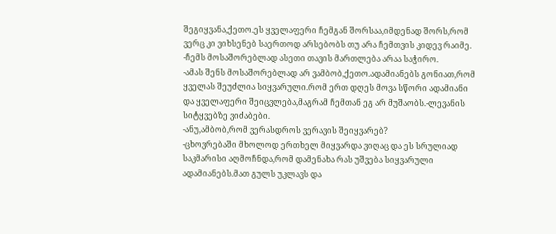შეგიყვანა,ქეთო.ეს ყველაფერი ჩემგან შორსაა,იმდენად შორს,რომ ვერც კი ვიხსენებ საერთოდ არსებობს თუ არა ჩემთვის კიდევ რაიმე.
-ჩემს მოსაშორებლად ასეთი თავის მართლება არაა საჭირო.
-ამას შენს მოსაშორებლად არ ვამბობ,ქეთო.ადამიანებს გონიათ,რომ ყველას შეუძლია სიყვარული.რომ ერთ დღეს მოვა სწორი ადამიანი და ყველაფერი შეიცვლება,მაგრამ ჩემთან ეგ არ მუშაობს.-ლევანის სიტყვებზე ვიძაბები.
-ანუ,ამბობ,რომ ვერასდროს ვერავის შეიყვარებ?
-ცხოვრებაში მხოლოდ ერთხელ მიყვარდა ვიღაც და ეს სრულიად საკმარისი აღმოჩნდა,რომ დამენახა რას უშვება სიყვარული ადამიანებს.მათ გულს უკლავს და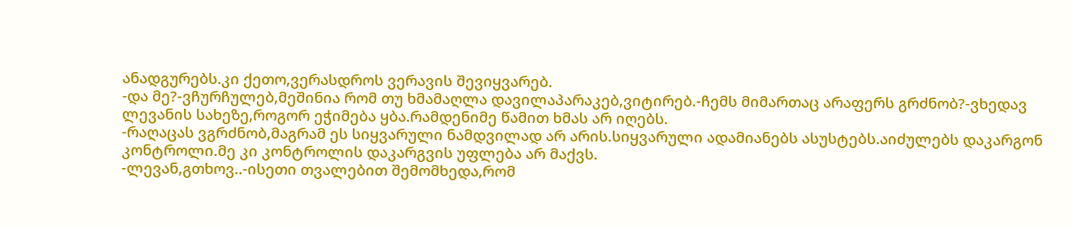ანადგურებს.კი ქეთო,ვერასდროს ვერავის შევიყვარებ.
-და მე?-ვჩურჩულებ,მეშინია რომ თუ ხმამაღლა დავილაპარაკებ,ვიტირებ.-ჩემს მიმართაც არაფერს გრძნობ?-ვხედავ ლევანის სახეზე,როგორ ეჭიმება ყბა.რამდენიმე წამით ხმას არ იღებს.
-რაღაცას ვგრძნობ,მაგრამ ეს სიყვარული ნამდვილად არ არის.სიყვარული ადამიანებს ასუსტებს.აიძულებს დაკარგონ კონტროლი.მე კი კონტროლის დაკარგვის უფლება არ მაქვს.
-ლევან,გთხოვ..-ისეთი თვალებით შემომხედა,რომ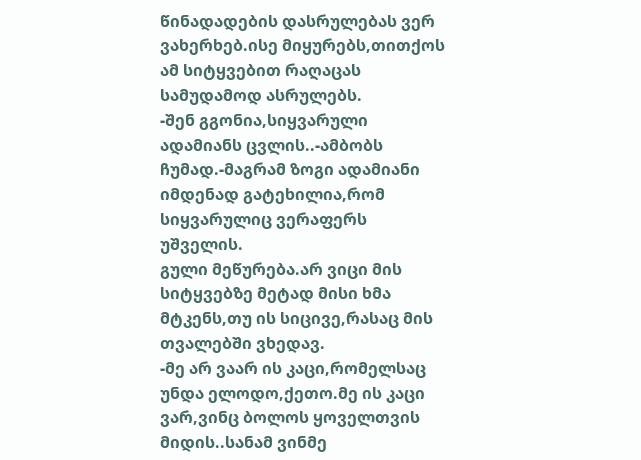წინადადების დასრულებას ვერ ვახერხებ.ისე მიყურებს,თითქოს ამ სიტყვებით რაღაცას სამუდამოდ ასრულებს.
-შენ გგონია,სიყვარული ადამიანს ცვლის..-ამბობს ჩუმად.-მაგრამ ზოგი ადამიანი იმდენად გატეხილია,რომ სიყვარულიც ვერაფერს უშველის.
გული მეწურება.არ ვიცი მის სიტყვებზე მეტად მისი ხმა მტკენს,თუ ის სიცივე,რასაც მის თვალებში ვხედავ.
-მე არ ვაარ ის კაცი,რომელსაც უნდა ელოდო,ქეთო.მე ის კაცი ვარ,ვინც ბოლოს ყოველთვის მიდის..სანამ ვინმე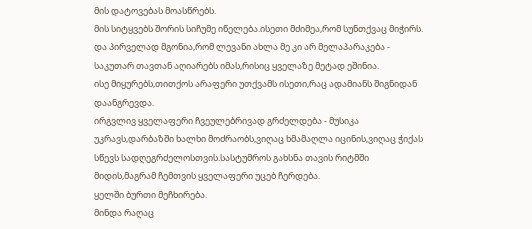მის დატოვებას მოასწრებს.
მის სიტყვებს შორის სიჩუმე იწელება.ისეთი მძიმეა,რომ სუნთქვაც მიჭირს.
და პირველად მგონია,რომ ლევანი ახლა მე კი არ მელაპარაკება - საკუთარ თავთან აღიარებს იმას,რისიც ყველაზე მეტად ეშინია.
ისე მიყურებს,თითქოს არაფერი უთქვამს ისეთი,რაც ადამიანს შიგნიდან დაანგრევდა.
ირგვლივ ყველაფერი ჩვეულებრივად გრძელდება - მუსიკა უკრავს,დარბაზში ხალხი მოძრაობს,ვიღაც ხმამაღლა იცინის,ვიღაც ჭიქას სწევს სადღეგრძელოსთვის.სასტუმროს გახსნა თავის რიტმში მიდის,მაგრამ ჩემთვის ყველაფერი უცებ ჩერდება.
ყელში ბურთი მეჩხირება.
მინდა რაღაც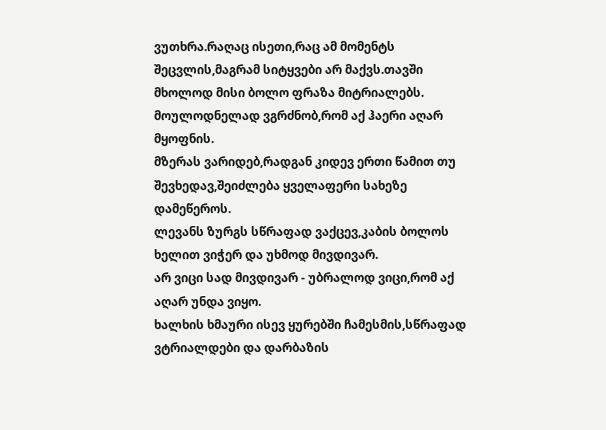ვუთხრა.რაღაც ისეთი,რაც ამ მომენტს შეცვლის,მაგრამ სიტყვები არ მაქვს.თავში მხოლოდ მისი ბოლო ფრაზა მიტრიალებს.
მოულოდნელად ვგრძნობ,რომ აქ ჰაერი აღარ მყოფნის.
მზერას ვარიდებ,რადგან კიდევ ერთი წამით თუ შევხედავ,შეიძლება ყველაფერი სახეზე დამეწეროს.
ლევანს ზურგს სწრაფად ვაქცევ,კაბის ბოლოს ხელით ვიჭერ და უხმოდ მივდივარ.
არ ვიცი სად მივდივარ - უბრალოდ ვიცი,რომ აქ აღარ უნდა ვიყო.
ხალხის ხმაური ისევ ყურებში ჩამესმის,სწრაფად ვტრიალდები და დარბაზის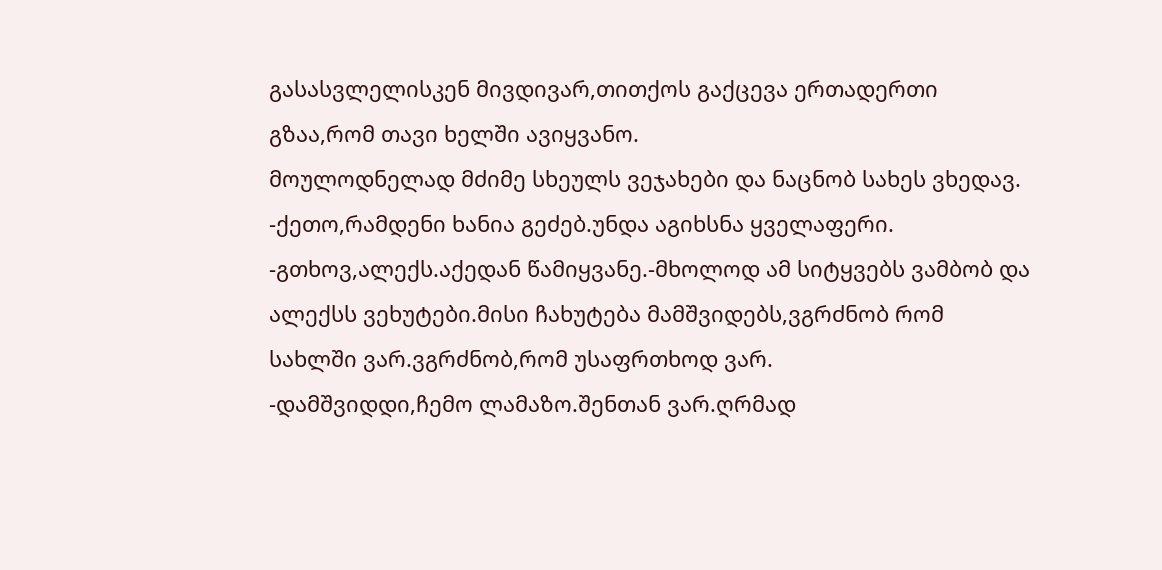გასასვლელისკენ მივდივარ,თითქოს გაქცევა ერთადერთი გზაა,რომ თავი ხელში ავიყვანო.
მოულოდნელად მძიმე სხეულს ვეჯახები და ნაცნობ სახეს ვხედავ.
-ქეთო,რამდენი ხანია გეძებ.უნდა აგიხსნა ყველაფერი.
-გთხოვ,ალექს.აქედან წამიყვანე.-მხოლოდ ამ სიტყვებს ვამბობ და ალექსს ვეხუტები.მისი ჩახუტება მამშვიდებს,ვგრძნობ რომ სახლში ვარ.ვგრძნობ,რომ უსაფრთხოდ ვარ.
-დამშვიდდი,ჩემო ლამაზო.შენთან ვარ.ღრმად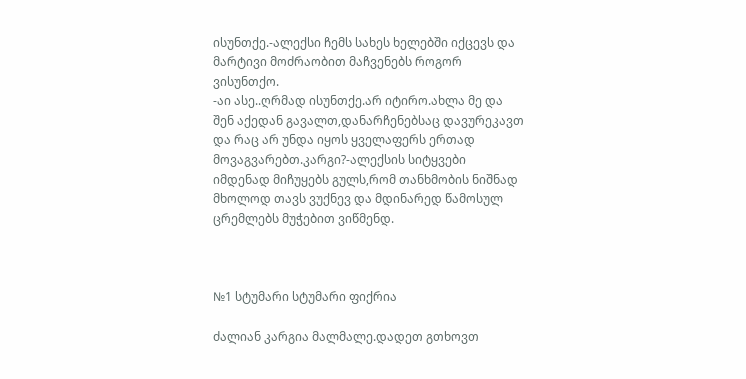ისუნთქე.-ალექსი ჩემს სახეს ხელებში იქცევს და მარტივი მოძრაობით მაჩვენებს როგორ ვისუნთქო.
-აი ასე..ღრმად ისუნთქე.არ იტირო.ახლა მე და შენ აქედან გავალთ,დანარჩენებსაც დავურეკავთ და რაც არ უნდა იყოს ყველაფერს ერთად მოვაგვარებთ.კარგი?-ალექსის სიტყვები იმდენად მიჩუყებს გულს,რომ თანხმობის ნიშნად მხოლოდ თავს ვუქნევ და მდინარედ წამოსულ ცრემლებს მუჭებით ვიწმენდ.



№1 სტუმარი სტუმარი ფიქრია

ძალიან კარგია მალმალე.დადეთ გთხოვთ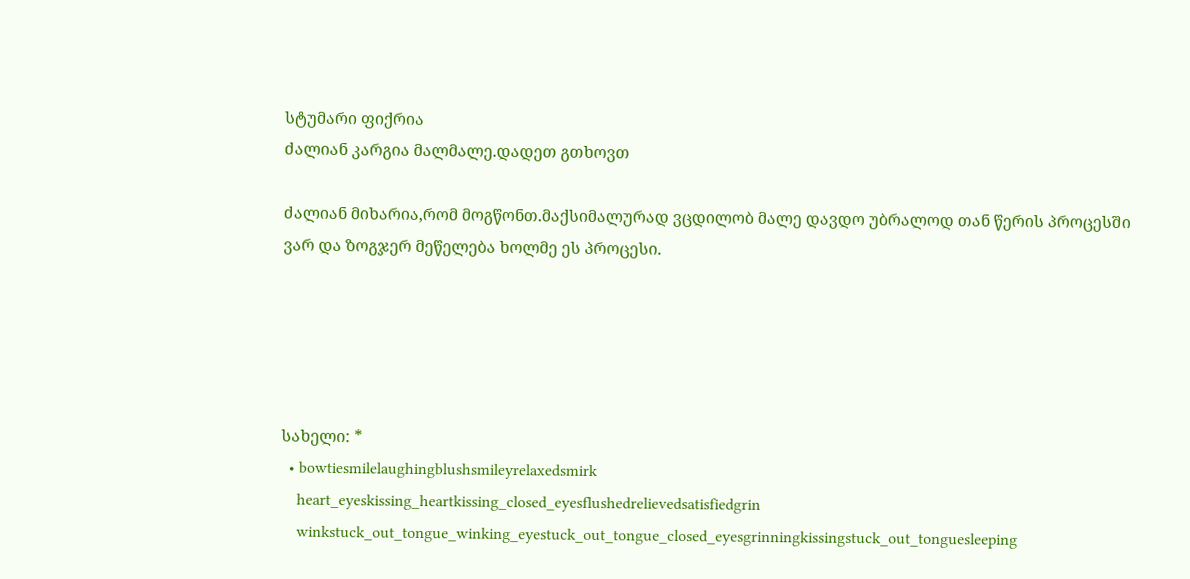სტუმარი ფიქრია
ძალიან კარგია მალმალე.დადეთ გთხოვთ

ძალიან მიხარია,რომ მოგწონთ.მაქსიმალურად ვცდილობ მალე დავდო უბრალოდ თან წერის პროცესში ვარ და ზოგჯერ მეწელება ხოლმე ეს პროცესი.





სახელი: *
  • bowtiesmilelaughingblushsmileyrelaxedsmirk
    heart_eyeskissing_heartkissing_closed_eyesflushedrelievedsatisfiedgrin
    winkstuck_out_tongue_winking_eyestuck_out_tongue_closed_eyesgrinningkissingstuck_out_tonguesleeping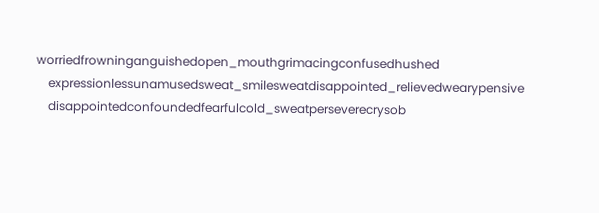worriedfrowninganguishedopen_mouthgrimacingconfusedhushed
    expressionlessunamusedsweat_smilesweatdisappointed_relievedwearypensive
    disappointedconfoundedfearfulcold_sweatperseverecrysob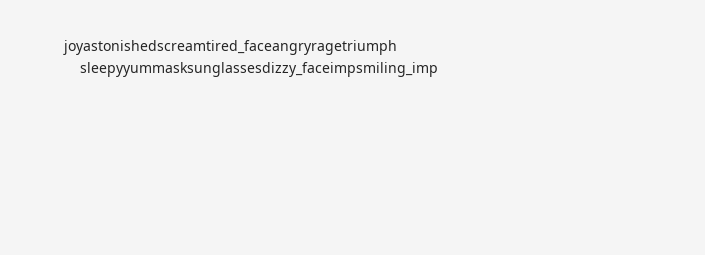joyastonishedscreamtired_faceangryragetriumph
    sleepyyummasksunglassesdizzy_faceimpsmiling_imp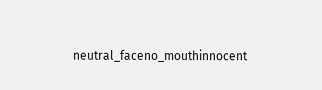neutral_faceno_mouthinnocent